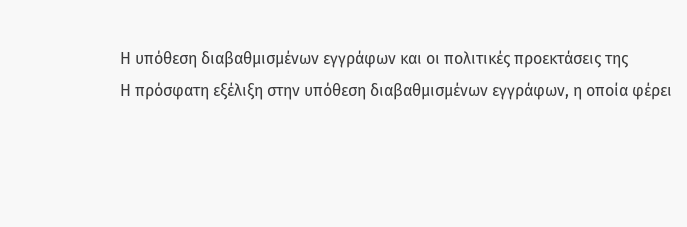Η υπόθεση διαβαθμισμένων εγγράφων και οι πολιτικές προεκτάσεις της
Η πρόσφατη εξέλιξη στην υπόθεση διαβαθμισμένων εγγράφων, η οποία φέρει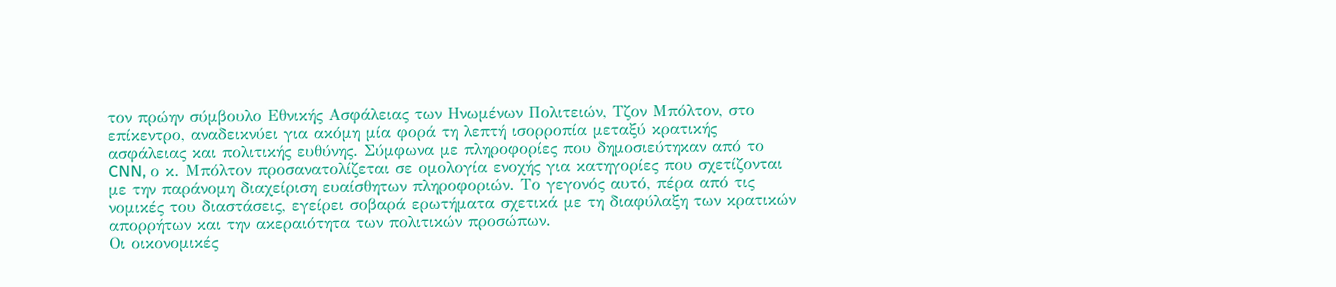τον πρώην σύμβουλο Εθνικής Ασφάλειας των Ηνωμένων Πολιτειών, Τζον Μπόλτον, στο επίκεντρο, αναδεικνύει για ακόμη μία φορά τη λεπτή ισορροπία μεταξύ κρατικής ασφάλειας και πολιτικής ευθύνης. Σύμφωνα με πληροφορίες που δημοσιεύτηκαν από το CNN, ο κ. Μπόλτον προσανατολίζεται σε ομολογία ενοχής για κατηγορίες που σχετίζονται με την παράνομη διαχείριση ευαίσθητων πληροφοριών. Το γεγονός αυτό, πέρα από τις νομικές του διαστάσεις, εγείρει σοβαρά ερωτήματα σχετικά με τη διαφύλαξη των κρατικών απορρήτων και την ακεραιότητα των πολιτικών προσώπων.
Οι οικονομικές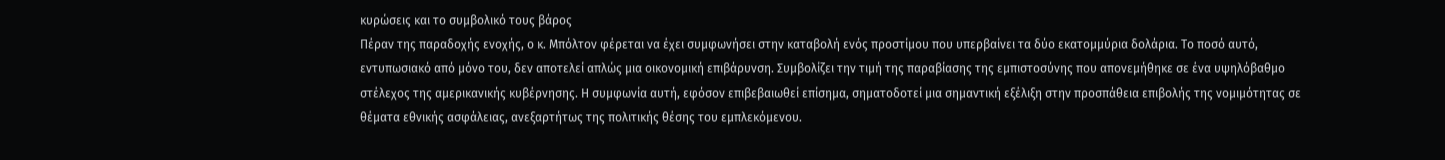κυρώσεις και το συμβολικό τους βάρος
Πέραν της παραδοχής ενοχής, ο κ. Μπόλτον φέρεται να έχει συμφωνήσει στην καταβολή ενός προστίμου που υπερβαίνει τα δύο εκατομμύρια δολάρια. Το ποσό αυτό, εντυπωσιακό από μόνο του, δεν αποτελεί απλώς μια οικονομική επιβάρυνση. Συμβολίζει την τιμή της παραβίασης της εμπιστοσύνης που απονεμήθηκε σε ένα υψηλόβαθμο στέλεχος της αμερικανικής κυβέρνησης. Η συμφωνία αυτή, εφόσον επιβεβαιωθεί επίσημα, σηματοδοτεί μια σημαντική εξέλιξη στην προσπάθεια επιβολής της νομιμότητας σε θέματα εθνικής ασφάλειας, ανεξαρτήτως της πολιτικής θέσης του εμπλεκόμενου.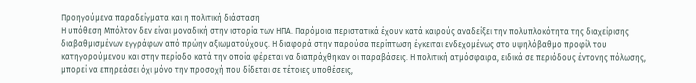Προηγούμενα παραδείγματα και η πολιτική διάσταση
Η υπόθεση Μπόλτον δεν είναι μοναδική στην ιστορία των ΗΠΑ. Παρόμοια περιστατικά έχουν κατά καιρούς αναδείξει την πολυπλοκότητα της διαχείρισης διαβαθμισμένων εγγράφων από πρώην αξιωματούχους. Η διαφορά στην παρούσα περίπτωση έγκειται ενδεχομένως στο υψηλόβαθμο προφίλ του κατηγορούμενου και στην περίοδο κατά την οποία φέρεται να διαπράχθηκαν οι παραβάσεις. Η πολιτική ατμόσφαιρα, ειδικά σε περιόδους έντονης πόλωσης, μπορεί να επηρεάσει όχι μόνο την προσοχή που δίδεται σε τέτοιες υποθέσεις,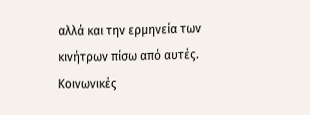αλλά και την ερμηνεία των κινήτρων πίσω από αυτές.
Κοινωνικές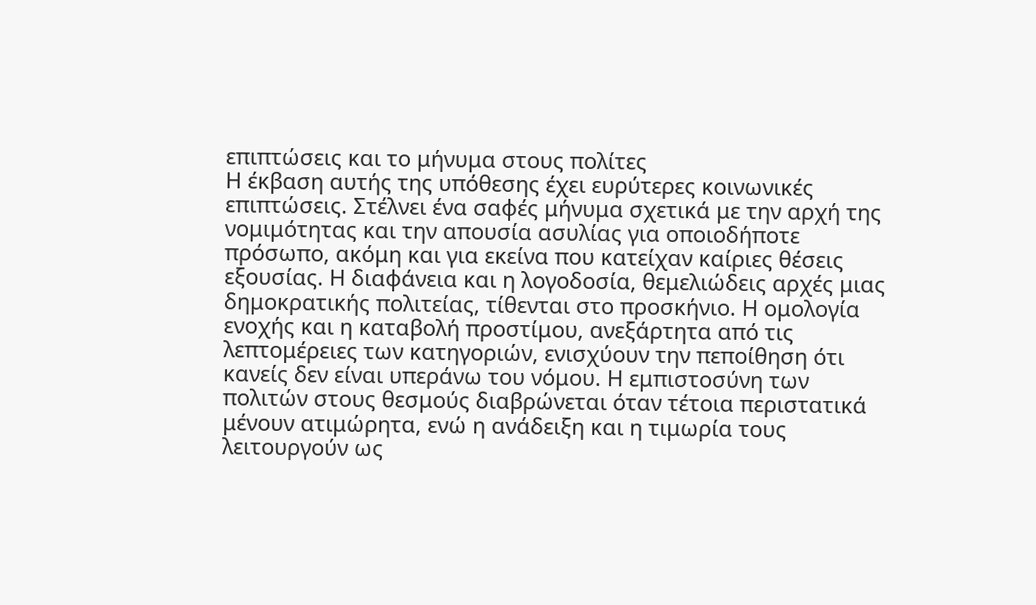επιπτώσεις και το μήνυμα στους πολίτες
Η έκβαση αυτής της υπόθεσης έχει ευρύτερες κοινωνικές επιπτώσεις. Στέλνει ένα σαφές μήνυμα σχετικά με την αρχή της νομιμότητας και την απουσία ασυλίας για οποιοδήποτε πρόσωπο, ακόμη και για εκείνα που κατείχαν καίριες θέσεις εξουσίας. Η διαφάνεια και η λογοδοσία, θεμελιώδεις αρχές μιας δημοκρατικής πολιτείας, τίθενται στο προσκήνιο. Η ομολογία ενοχής και η καταβολή προστίμου, ανεξάρτητα από τις λεπτομέρειες των κατηγοριών, ενισχύουν την πεποίθηση ότι κανείς δεν είναι υπεράνω του νόμου. Η εμπιστοσύνη των πολιτών στους θεσμούς διαβρώνεται όταν τέτοια περιστατικά μένουν ατιμώρητα, ενώ η ανάδειξη και η τιμωρία τους λειτουργούν ως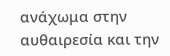ανάχωμα στην αυθαιρεσία και την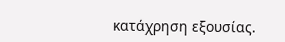κατάχρηση εξουσίας.